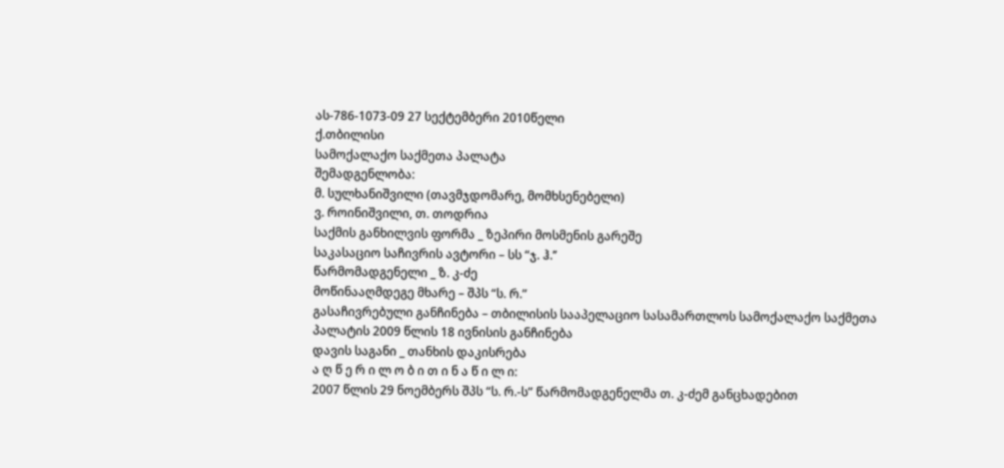ას-786-1073-09 27 სექტემბერი 2010წელი
ქ.თბილისი
სამოქალაქო საქმეთა პალატა
შემადგენლობა:
მ. სულხანიშვილი (თავმჯდომარე, მომხსენებელი)
ვ. როინიშვილი, თ. თოდრია
საქმის განხილვის ფორმა _ ზეპირი მოსმენის გარეშე
საკასაციო საჩივრის ავტორი – სს “ჯ. ჰ.’’
წარმომადგენელი _ ზ. კ-ძე
მოწინააღმდეგე მხარე – შპს “ს. რ.”
გასაჩივრებული განჩინება – თბილისის სააპელაციო სასამართლოს სამოქალაქო საქმეთა პალატის 2009 წლის 18 ივნისის განჩინება
დავის საგანი _ თანხის დაკისრება
ა ღ წ ე რ ი ლ ო ბ ი თ ი ნ ა წ ი ლ ი:
2007 წლის 29 ნოემბერს შპს “ს. რ.-ს” წარმომადგენელმა თ. კ-ძემ განცხადებით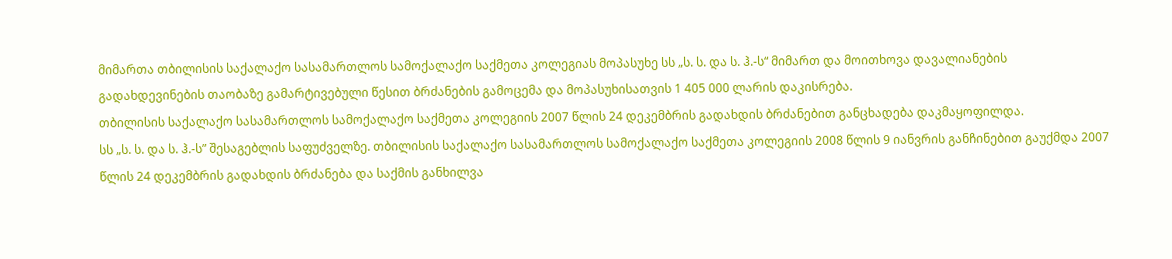მიმართა თბილისის საქალაქო სასამართლოს სამოქალაქო საქმეთა კოლეგიას მოპასუხე სს „ს. ს. და ს. ჰ.-ს“ მიმართ და მოითხოვა დავალიანების გადახდევინების თაობაზე გამარტივებული წესით ბრძანების გამოცემა და მოპასუხისათვის 1 405 000 ლარის დაკისრება.
თბილისის საქალაქო სასამართლოს სამოქალაქო საქმეთა კოლეგიის 2007 წლის 24 დეკემბრის გადახდის ბრძანებით განცხადება დაკმაყოფილდა.
სს „ს. ს. და ს. ჰ.-ს” შესაგებლის საფუძველზე. თბილისის საქალაქო სასამართლოს სამოქალაქო საქმეთა კოლეგიის 2008 წლის 9 იანვრის განჩინებით გაუქმდა 2007 წლის 24 დეკემბრის გადახდის ბრძანება და საქმის განხილვა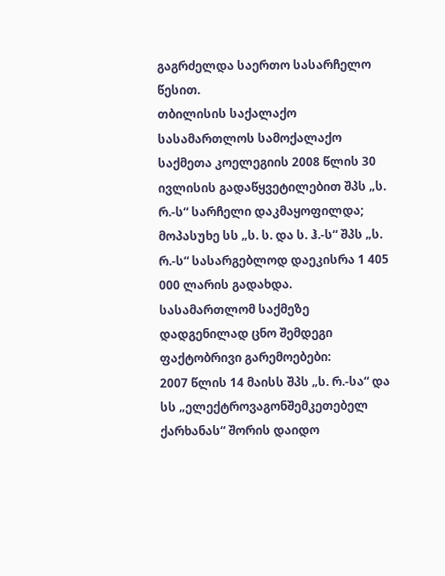გაგრძელდა საერთო სასარჩელო წესით.
თბილისის საქალაქო სასამართლოს სამოქალაქო საქმეთა კოელეგიის 2008 წლის 30 ივლისის გადაწყვეტილებით შპს „ს. რ.-ს“ სარჩელი დაკმაყოფილდა; მოპასუხე სს „ს. ს. და ს. ჰ.-ს“ შპს „ს. რ.-ს“ სასარგებლოდ დაეკისრა 1 405 000 ლარის გადახდა.
სასამართლომ საქმეზე დადგენილად ცნო შემდეგი ფაქტობრივი გარემოებები:
2007 წლის 14 მაისს შპს „ს. რ.-სა“ და სს „ელექტროვაგონშემკეთებელ ქარხანას“ შორის დაიდო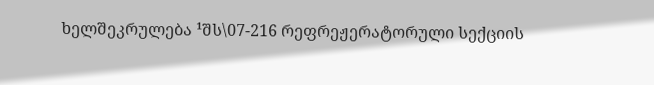ხელშეკრულება ¹შს\07-216 რეფრეჟერატორული სექციის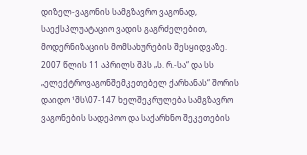დიზელ-ვაგონის სამგზავრო ვაგონად, საექსპლუატაციო ვადის გაგრძელებით, მოდერნიზაციის მომსახურების შესყიდვაზე.
2007 წლის 11 აპრილს შპს „ს. რ.-სა“ და სს „ელექტროვაგონშემკეთებელ ქარხანას“ შორის დაიდო ¹შს\07-147 ხელშეკრულება სამგზავრო ვაგონების სადეპოო და საქარხნო შეკეთების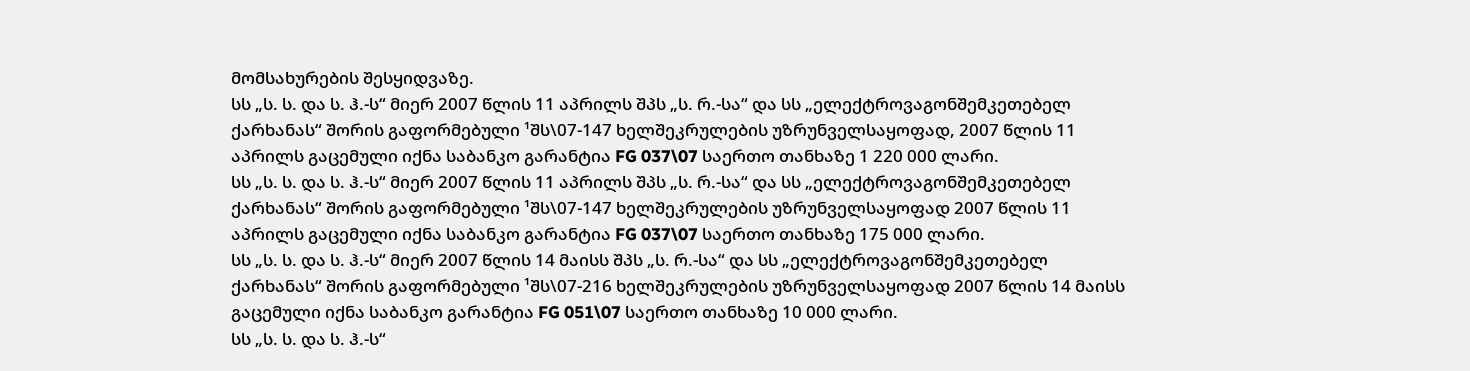მომსახურების შესყიდვაზე.
სს „ს. ს. და ს. ჰ.-ს“ მიერ 2007 წლის 11 აპრილს შპს „ს. რ.-სა“ და სს „ელექტროვაგონშემკეთებელ ქარხანას“ შორის გაფორმებული ¹შს\07-147 ხელშეკრულების უზრუნველსაყოფად, 2007 წლის 11 აპრილს გაცემული იქნა საბანკო გარანტია FG 037\07 საერთო თანხაზე 1 220 000 ლარი.
სს „ს. ს. და ს. ჰ.-ს“ მიერ 2007 წლის 11 აპრილს შპს „ს. რ.-სა“ და სს „ელექტროვაგონშემკეთებელ ქარხანას“ შორის გაფორმებული ¹შს\07-147 ხელშეკრულების უზრუნველსაყოფად 2007 წლის 11 აპრილს გაცემული იქნა საბანკო გარანტია FG 037\07 საერთო თანხაზე 175 000 ლარი.
სს „ს. ს. და ს. ჰ.-ს“ მიერ 2007 წლის 14 მაისს შპს „ს. რ.-სა“ და სს „ელექტროვაგონშემკეთებელ ქარხანას“ შორის გაფორმებული ¹შს\07-216 ხელშეკრულების უზრუნველსაყოფად 2007 წლის 14 მაისს გაცემული იქნა საბანკო გარანტია FG 051\07 საერთო თანხაზე 10 000 ლარი.
სს „ს. ს. და ს. ჰ.-ს“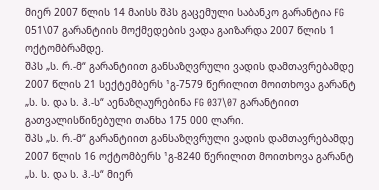მიერ 2007 წლის 14 მაისს შპს გაცემული საბანკო გარანტია FG 051\07 გარანტიის მოქმედების ვადა გაიზარდა 2007 წლის 1 ოქტომბრამდე.
შპს „ს. რ.-მ“ გარანტიით განსაზღვრული ვადის დამთავრებამდე 2007 წლის 21 სექტემბერს ¹გ-7579 წერილით მოითხოვა გარანტ „ს. ს. და ს. ჰ.-ს“ აენაზღაურებინა FG 037\07 გარანტიით გათვალისწინებული თანხა 175 000 ლარი.
შპს „ს. რ.-მ“ გარანტიით განსაზღვრული ვადის დამთავრებამდე 2007 წლის 16 ოქტომბერს ¹გ-8240 წერილით მოითხოვა გარანტ „ს. ს. და ს. ჰ.-ს“ მიერ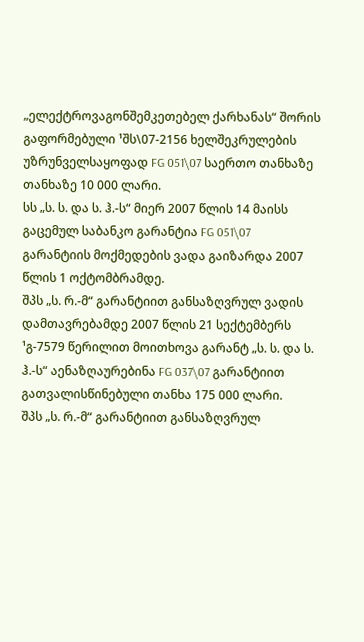„ელექტროვაგონშემკეთებელ ქარხანას“ შორის გაფორმებული ¹შს\07-2156 ხელშეკრულების უზრუნველსაყოფად FG 051\07 საერთო თანხაზე თანხაზე 10 000 ლარი.
სს „ს. ს. და ს. ჰ.-ს“ მიერ 2007 წლის 14 მაისს გაცემულ საბანკო გარანტია FG 051\07 გარანტიის მოქმედების ვადა გაიზარდა 2007 წლის 1 ოქტომბრამდე.
შპს „ს. რ.-მ“ გარანტიით განსაზღვრულ ვადის დამთავრებამდე 2007 წლის 21 სექტემბერს ¹გ-7579 წერილით მოითხოვა გარანტ „ს. ს. და ს. ჰ.-ს“ აენაზღაურებინა FG 037\07 გარანტიით გათვალისწინებული თანხა 175 000 ლარი.
შპს „ს. რ.-მ“ გარანტიით განსაზღვრულ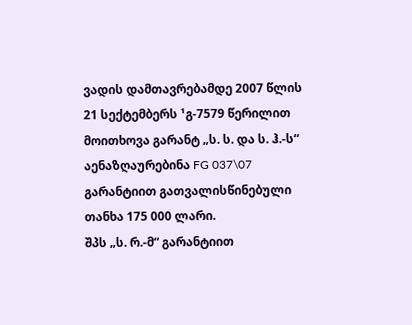ვადის დამთავრებამდე 2007 წლის 21 სექტემბერს ¹გ-7579 წერილით მოითხოვა გარანტ „ს. ს. და ს. ჰ.-ს“ აენაზღაურებინა FG 037\07 გარანტიით გათვალისწინებული თანხა 175 000 ლარი.
შპს „ს. რ.-მ“ გარანტიით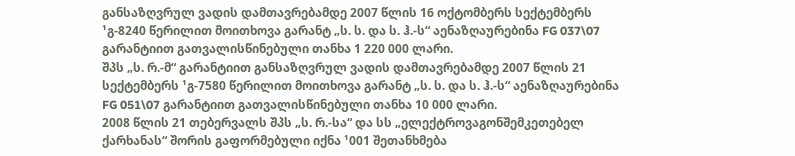განსაზღვრულ ვადის დამთავრებამდე 2007 წლის 16 ოქტომბერს სექტემბერს ¹გ-8240 წერილით მოითხოვა გარანტ „ს. ს. და ს. ჰ.-ს“ აენაზღაურებინა FG 037\07 გარანტიით გათვალისწინებული თანხა 1 220 000 ლარი.
შპს „ს. რ.-მ“ გარანტიით განსაზღვრულ ვადის დამთავრებამდე 2007 წლის 21 სექტემბერს ¹გ-7580 წერილით მოითხოვა გარანტ „ს. ს. და ს. ჰ.-ს“ აენაზღაურებინა FG 051\07 გარანტიით გათვალისწინებული თანხა 10 000 ლარი.
2008 წლის 21 თებერვალს შპს „ს. რ.-სა“ და სს „ელექტროვაგონშემკეთებელ ქარხანას“ შორის გაფორმებული იქნა ¹001 შეთანხმება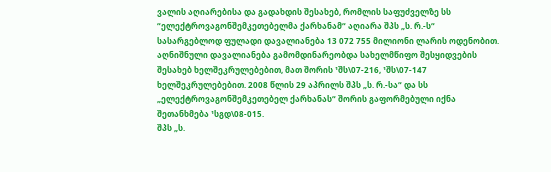ვალის აღიარებისა და გადახდის შესახებ, რომლის საფუძველზე სს “ელექტროვაგონშემკეთებელმა ქარხანამ“ აღიარა შპს „ს. რ.-ს“ სასარგებლოდ ფულადი დავალიანება 13 072 755 მილიონი ლარის ოდენობით. აღნიშნული დავალიანება გამომდინარეობდა სახელმწიფო შესყიდვების შესახებ ხელშეკრულებებით, მათ შორის ¹შს\07-216, ¹შს\07-147 ხელშეკრულებებით. 2008 წლის 29 აპრილს შპს „ს. რ.-სა“ და სს „ელექტროვაგონშემკეთებელ ქარხანას“ შორის გაფორმებული იქნა შეთანხმება ¹სგდ\08-015.
შპს „ს.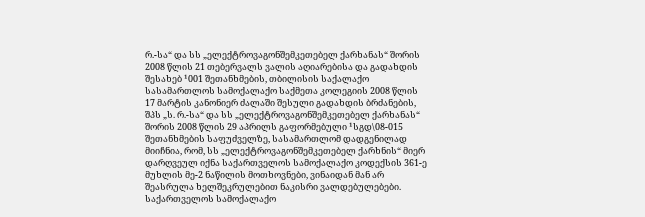რ.-სა“ და სს „ელექტროვაგონშემკეთებელ ქარხანას“ შორის 2008 წლის 21 თებერვალს ვალის აღიარებისა და გადახდის შესახებ ¹001 შეთანხმების, თბილისის საქალაქო სასამართლოს სამოქალაქო საქმეთა კოლეგიის 2008 წლის 17 მარტის კანონიერ ძალაში შესული გადახდის ბრძანების, შპს „ს. რ.-სა“ და სს „ელექტროვაგონშემკეთებელ ქარხანას“ შორის 2008 წლის 29 აპრილს გაფორმებული ¹სგდ\08-015 შეთანხმების საფუძველზე, სასამართლომ დადგენილად მიიჩნია, რომ, სს „ელექტროვაგონშემკეთებელ ქარხნის“ მიერ დარღვეულ იქნა საქართველოს სამოქალაქო კოდექსის 361-ე მუხლის მე-2 ნაწილის მოთხოვნები, ვინაიდან მან არ შეასრულა ხელშეკრულებით ნაკისრი ვალდებულებები.
საქართველოს სამოქალაქო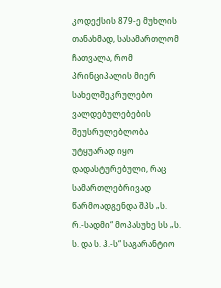კოდექსის 879-ე მუხლის თანახმად, სასამართლომ ჩათვალა, რომ პრინციპალის მიერ სახელშეკრულებო ვალდებულებების შეუსრულებლობა უტყუარად იყო დადასტურებული, რაც სამართლებრივად წარმოადგენდა შპს „ს. რ.-სადმი“ მოპასუხე სს „ს. ს. და ს. ჰ.-ს“ საგარანტიო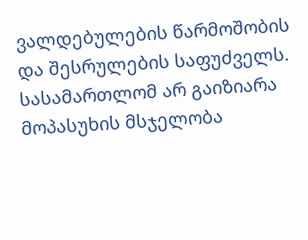ვალდებულების წარმოშობის და შესრულების საფუძველს.
სასამართლომ არ გაიზიარა მოპასუხის მსჯელობა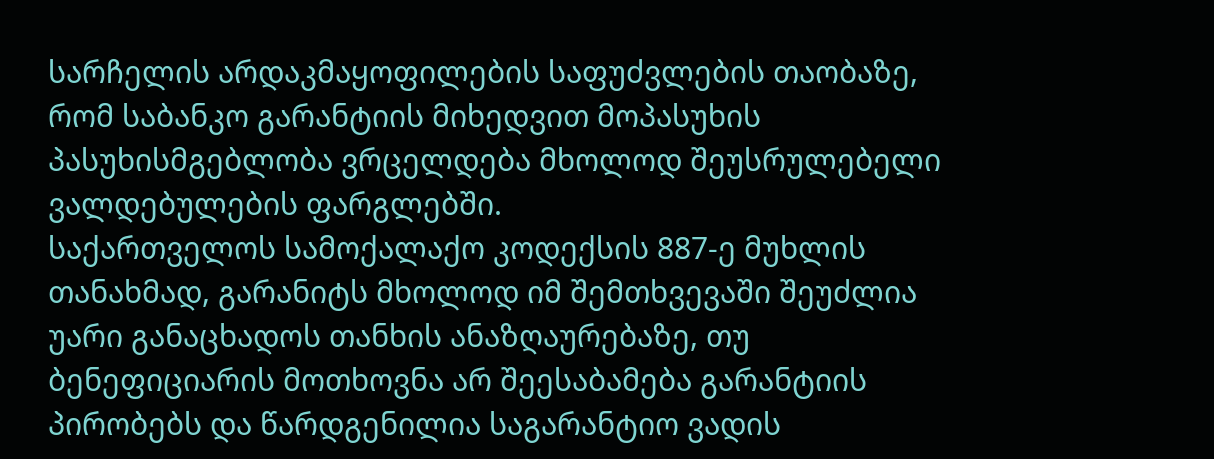სარჩელის არდაკმაყოფილების საფუძვლების თაობაზე, რომ საბანკო გარანტიის მიხედვით მოპასუხის პასუხისმგებლობა ვრცელდება მხოლოდ შეუსრულებელი ვალდებულების ფარგლებში.
საქართველოს სამოქალაქო კოდექსის 887-ე მუხლის თანახმად, გარანიტს მხოლოდ იმ შემთხვევაში შეუძლია უარი განაცხადოს თანხის ანაზღაურებაზე, თუ ბენეფიციარის მოთხოვნა არ შეესაბამება გარანტიის პირობებს და წარდგენილია საგარანტიო ვადის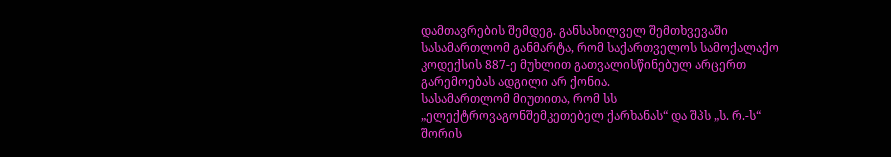დამთავრების შემდეგ. განსახილველ შემთხვევაში სასამართლომ განმარტა, რომ საქართველოს სამოქალაქო კოდექსის 887-ე მუხლით გათვალისწინებულ არცერთ გარემოებას ადგილი არ ქონია.
სასამართლომ მიუთითა, რომ სს „ელექტროვაგონშემკეთებელ ქარხანას“ და შპს „ს. რ.-ს“ შორის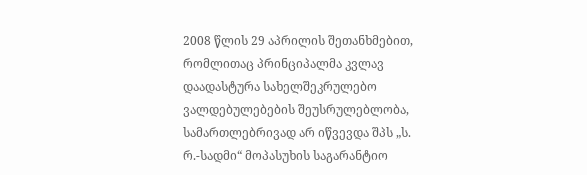2008 წლის 29 აპრილის შეთანხმებით, რომლითაც პრინციპალმა კვლავ დაადასტურა სახელშეკრულებო ვალდებულებების შეუსრულებლობა, სამართლებრივად არ იწვევდა შპს „ს. რ.-სადმი“ მოპასუხის საგარანტიო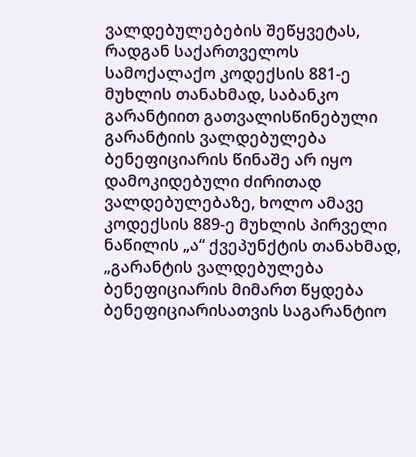ვალდებულებების შეწყვეტას, რადგან საქართველოს სამოქალაქო კოდექსის 881-ე მუხლის თანახმად, საბანკო გარანტიით გათვალისწინებული გარანტიის ვალდებულება ბენეფიციარის წინაშე არ იყო დამოკიდებული ძირითად ვალდებულებაზე, ხოლო ამავე კოდექსის 889-ე მუხლის პირველი ნაწილის „ა“ ქვეპუნქტის თანახმად, „გარანტის ვალდებულება ბენეფიციარის მიმართ წყდება ბენეფიციარისათვის საგარანტიო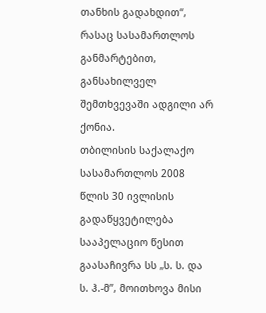თანხის გადახდით“, რასაც სასამართლოს განმარტებით, განსახილველ შემთხვევაში ადგილი არ ქონია.
თბილისის საქალაქო სასამართლოს 2008 წლის 30 ივლისის გადაწყვეტილება სააპელაციო წესით გაასაჩივრა სს „ს. ს. და ს. ჰ.-მ”, მოითხოვა მისი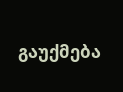გაუქმება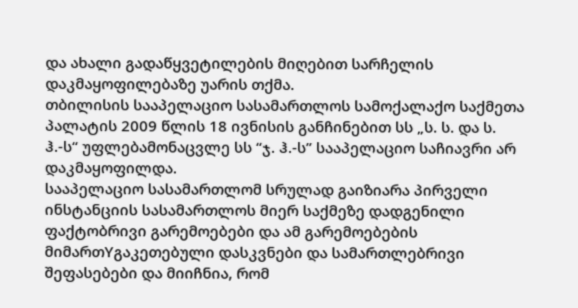და ახალი გადაწყვეტილების მიღებით სარჩელის დაკმაყოფილებაზე უარის თქმა.
თბილისის სააპელაციო სასამართლოს სამოქალაქო საქმეთა პალატის 2009 წლის 18 ივნისის განჩინებით სს „ს. ს. და ს. ჰ.-ს“ უფლებამონაცვლე სს “ჯ. ჰ.-ს” სააპელაციო საჩიავრი არ დაკმაყოფილდა.
სააპელაციო სასამართლომ სრულად გაიზიარა პირველი ინსტანციის სასამართლოს მიერ საქმეზე დადგენილი ფაქტობრივი გარემოებები და ამ გარემოებების მიმართYგაკეთებული დასკვნები და სამართლებრივი შეფასებები და მიიჩნია, რომ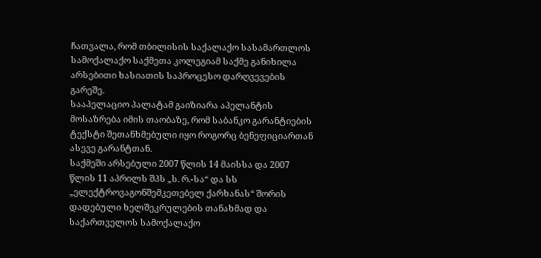ჩათვალა, რომ თბილისის საქალაქო სასამართლოს სამოქალაქო საქმეთა კოლეგიამ საქმე განიხილა არსებითი ხასიათის საპროცესო დარღვევების გარეშე.
სააპელაციო პალატამ გაიზიარა აპელანტის მოსაზრება იმის თაობაზე, რომ საბანკო გარანტიების ტექსტი შეთანხმებული იყო როგორც ბენეფიციართან ასევე გარანტთან.
საქმეში არსებული 2007 წლის 14 მაისსა და 2007 წლის 11 აპრილს შპს „ს. რ.-სა“ და სს „ელექტროვაგონშემკეთებელ ქარხანას“ შორის დადებული ხელშეკრულების თანახმად და საქართველოს სამოქალაქო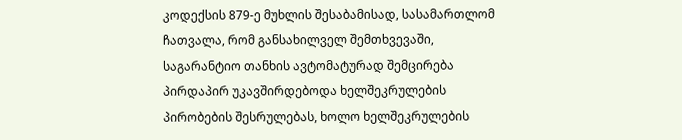კოდექსის 879-ე მუხლის შესაბამისად, სასამართლომ ჩათვალა, რომ განსახილველ შემთხვევაში, საგარანტიო თანხის ავტომატურად შემცირება პირდაპირ უკავშირდებოდა ხელშეკრულების პირობების შესრულებას, ხოლო ხელშეკრულების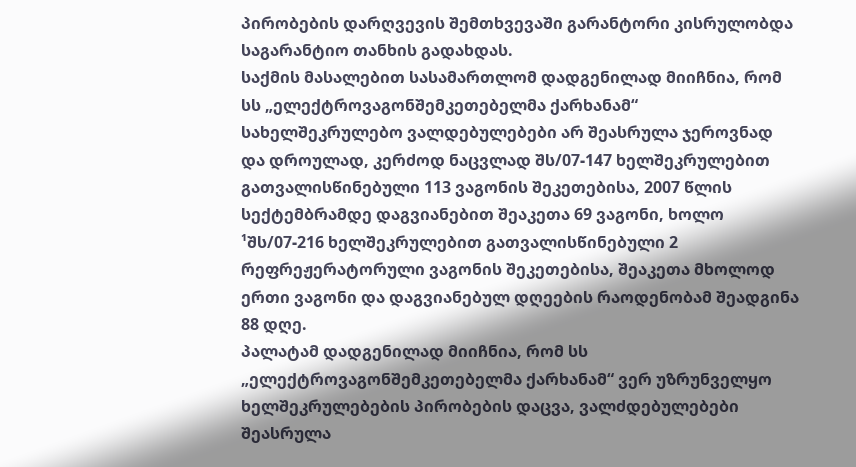პირობების დარღვევის შემთხვევაში გარანტორი კისრულობდა საგარანტიო თანხის გადახდას.
საქმის მასალებით სასამართლომ დადგენილად მიიჩნია, რომ სს „ელექტროვაგონშემკეთებელმა ქარხანამ“ სახელშეკრულებო ვალდებულებები არ შეასრულა ჯეროვნად და დროულად, კერძოდ ნაცვლად შს/07-147 ხელშეკრულებით გათვალისწინებული 113 ვაგონის შეკეთებისა, 2007 წლის სექტემბრამდე დაგვიანებით შეაკეთა 69 ვაგონი, ხოლო ¹შს/07-216 ხელშეკრულებით გათვალისწინებული 2 რეფრეჟერატორული ვაგონის შეკეთებისა, შეაკეთა მხოლოდ ერთი ვაგონი და დაგვიანებულ დღეების რაოდენობამ შეადგინა 88 დღე.
პალატამ დადგენილად მიიჩნია, რომ სს „ელექტროვაგონშემკეთებელმა ქარხანამ“ ვერ უზრუნველყო ხელშეკრულებების პირობების დაცვა, ვალძდებულებები შეასრულა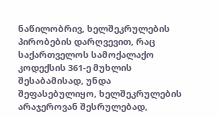ნაწილობრივ, ხელშეკრულების პირობების დარღვევით, რაც საქართველოს სამოქალაქო კოდექსის 361-ე მუხლის შესაბამისად, უნდა შეფასებულიყო, ხელშეკრულების არაჯეროვან შესრულებად,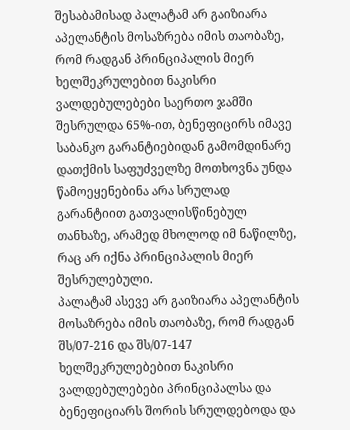შესაბამისად პალატამ არ გაიზიარა აპელანტის მოსაზრება იმის თაობაზე, რომ რადგან პრინციპალის მიერ ხელშეკრულებით ნაკისრი ვალდებულებები საერთო ჯამში შესრულდა 65%-ით, ბენეფიცირს იმავე საბანკო გარანტიებიდან გამომდინარე დათქმის საფუძველზე მოთხოვნა უნდა წამოეყენებინა არა სრულად გარანტიით გათვალისწინებულ თანხაზე, არამედ მხოლოდ იმ ნაწილზე, რაც არ იქნა პრინციპალის მიერ შესრულებული.
პალატამ ასევე არ გაიზიარა აპელანტის მოსაზრება იმის თაობაზე, რომ რადგან შს/07-216 და შს/07-147 ხელშეკრულებებით ნაკისრი ვალდებულებები პრინციპალსა და ბენეფიციარს შორის სრულდებოდა და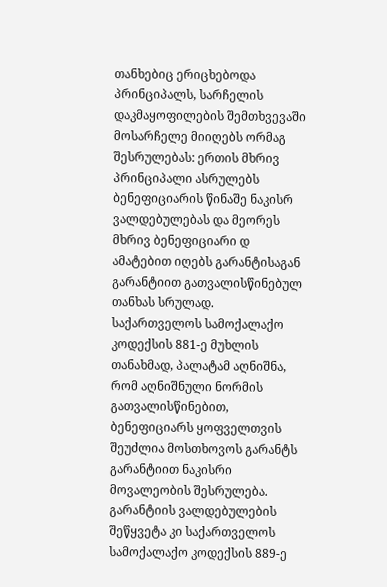თანხებიც ერიცხებოდა პრინციპალს, სარჩელის დაკმაყოფილების შემთხვევაში მოსარჩელე მიიღებს ორმაგ შესრულებას: ერთის მხრივ პრინციპალი ასრულებს ბენეფიციარის წინაშე ნაკისრ ვალდებულებას და მეორეს მხრივ ბენეფიციარი დ ამატებით იღებს გარანტისაგან გარანტიით გათვალისწინებულ თანხას სრულად.
საქართველოს სამოქალაქო კოდექსის 881-ე მუხლის თანახმად, პალატამ აღნიშნა, რომ აღნიშნული ნორმის გათვალისწინებით, ბენეფიციარს ყოფველთვის შეუძლია მოსთხოვოს გარანტს გარანტიით ნაკისრი მოვალეობის შესრულება. გარანტიის ვალდებულების შეწყვეტა კი საქართველოს სამოქალაქო კოდექსის 889-ე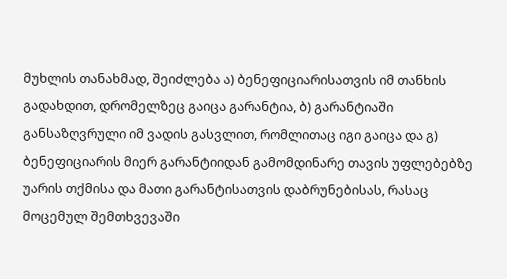მუხლის თანახმად, შეიძლება ა) ბენეფიციარისათვის იმ თანხის გადახდით, დრომელზეც გაიცა გარანტია, ბ) გარანტიაში განსაზღვრული იმ ვადის გასვლით, რომლითაც იგი გაიცა და გ) ბენეფიციარის მიერ გარანტიიდან გამომდინარე თავის უფლებებზე უარის თქმისა და მათი გარანტისათვის დაბრუნებისას, რასაც მოცემულ შემთხვევაში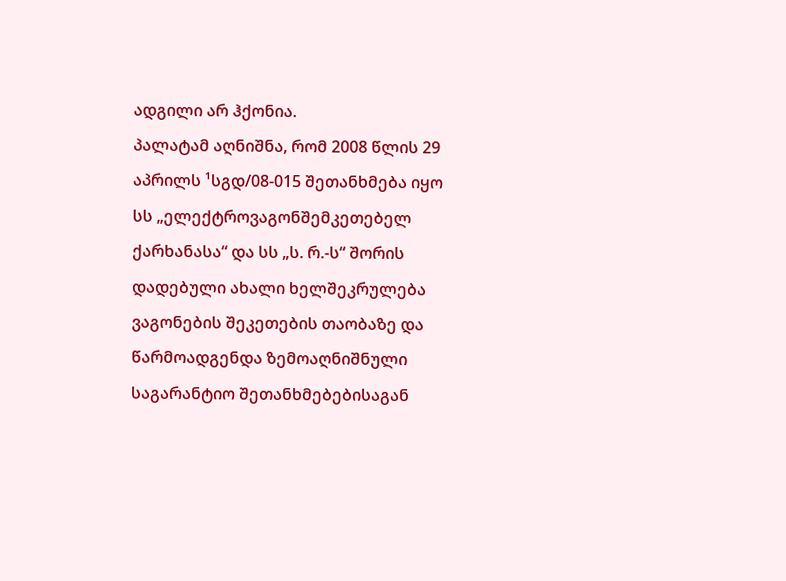ადგილი არ ჰქონია.
პალატამ აღნიშნა, რომ 2008 წლის 29 აპრილს ¹სგდ/08-015 შეთანხმება იყო სს „ელექტროვაგონშემკეთებელ ქარხანასა“ და სს „ს. რ.-ს“ შორის დადებული ახალი ხელშეკრულება ვაგონების შეკეთების თაობაზე და წარმოადგენდა ზემოაღნიშნული საგარანტიო შეთანხმებებისაგან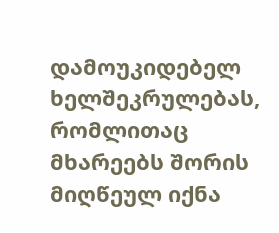დამოუკიდებელ ხელშეკრულებას, რომლითაც მხარეებს შორის მიღწეულ იქნა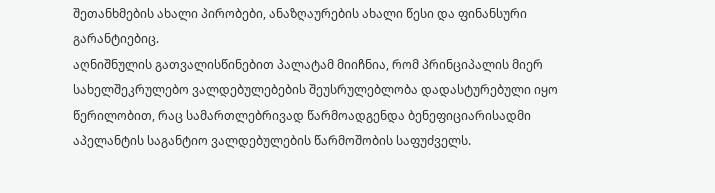შეთანხმების ახალი პირობები, ანაზღაურების ახალი წესი და ფინანსური გარანტიებიც.
აღნიშნულის გათვალისწინებით პალატამ მიიჩნია, რომ პრინციპალის მიერ სახელშეკრულებო ვალდებულებების შეუსრულებლობა დადასტურებული იყო წერილობით, რაც სამართლებრივად წარმოადგენდა ბენეფიციარისადმი აპელანტის საგანტიო ვალდებულების წარმოშობის საფუძველს.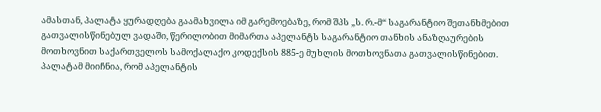ამასთან, პალატა ყურადღება გაამახვილა იმ გარემოებაზე, რომ შპს „ს. რ.-მ“ საგარანტიო შეთანხმებით გათვალისწინებულ ვადაში, წერილობით მიმართა აპელანტს საგარანტიო თანხის ანაზღაურების მოთხოვნით საქართველოს სამოქალაქო კოდექსის 885-ე მუხლის მოთხოვნათა გათვალისწინებით.
პალატამ მიიჩნია, რომ აპელანტის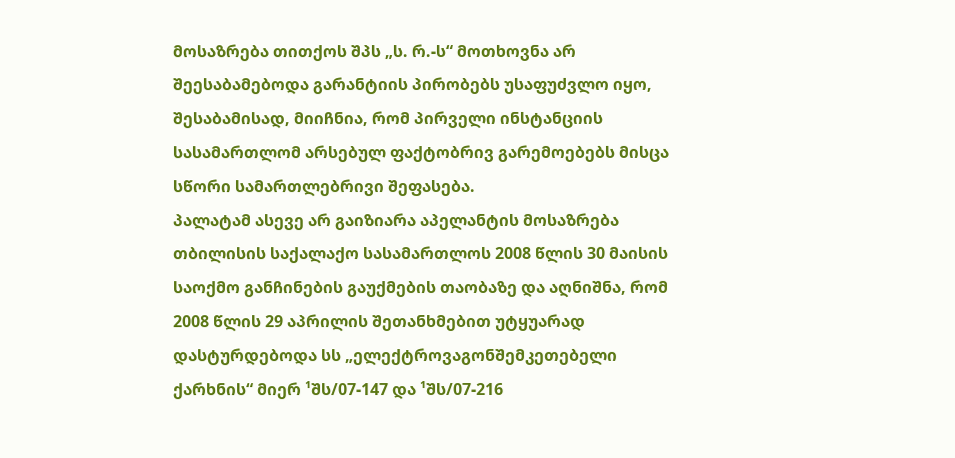მოსაზრება თითქოს შპს „ს. რ.-ს“ მოთხოვნა არ შეესაბამებოდა გარანტიის პირობებს უსაფუძვლო იყო, შესაბამისად, მიიჩნია, რომ პირველი ინსტანციის სასამართლომ არსებულ ფაქტობრივ გარემოებებს მისცა სწორი სამართლებრივი შეფასება.
პალატამ ასევე არ გაიზიარა აპელანტის მოსაზრება თბილისის საქალაქო სასამართლოს 2008 წლის 30 მაისის საოქმო განჩინების გაუქმების თაობაზე და აღნიშნა, რომ 2008 წლის 29 აპრილის შეთანხმებით უტყუარად დასტურდებოდა სს „ელექტროვაგონშემკეთებელი ქარხნის“ მიერ ¹შს/07-147 და ¹შს/07-216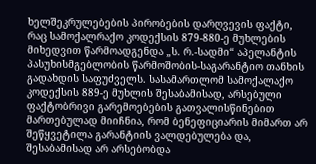ხელშეკრულებების პირობების დარღვევის ფაქტი, რაც სამოქალრაქო კოდექსის 879-880-ე მუხლების მიხედვით წარმოადგენდა „ს. რ.-სადმი“ აპელანტის პასუხისმგებლობის წარმოშობის-საგარანტიო თანხის გადახდის საფუძველს. სასამართლომ სამოქალაქო კოდექსის 889-ე მუხლის შესაბამისად, არსებული ფაქტობრივი გარემოებების გათვალისწინებით მართებულად მიიჩნია, რომ ბენეფიციარის მიმართ არ შეწყვეტილა გარანტიის ვალდებულება და, შესაბამისად არ არსებობდა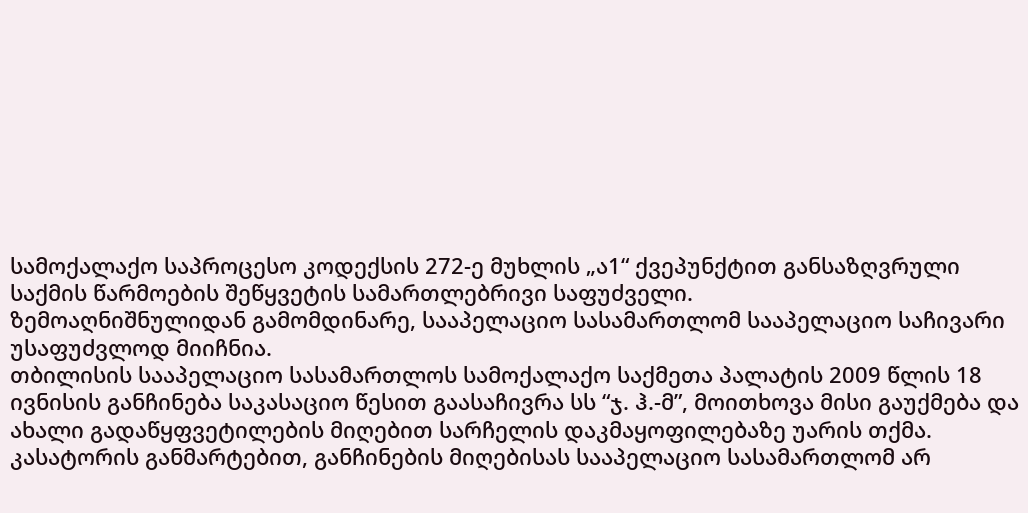სამოქალაქო საპროცესო კოდექსის 272-ე მუხლის „ა1“ ქვეპუნქტით განსაზღვრული საქმის წარმოების შეწყვეტის სამართლებრივი საფუძველი.
ზემოაღნიშნულიდან გამომდინარე, სააპელაციო სასამართლომ სააპელაციო საჩივარი უსაფუძვლოდ მიიჩნია.
თბილისის სააპელაციო სასამართლოს სამოქალაქო საქმეთა პალატის 2009 წლის 18 ივნისის განჩინება საკასაციო წესით გაასაჩივრა სს “ჯ. ჰ.-მ”, მოითხოვა მისი გაუქმება და ახალი გადაწყფვეტილების მიღებით სარჩელის დაკმაყოფილებაზე უარის თქმა.
კასატორის განმარტებით, განჩინების მიღებისას სააპელაციო სასამართლომ არ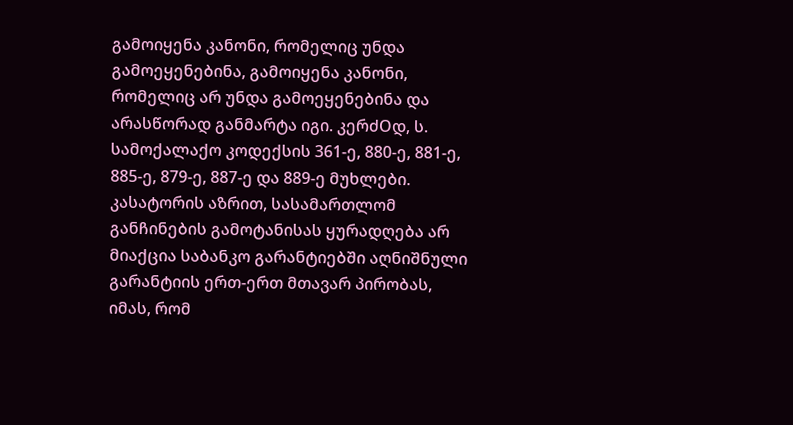გამოიყენა კანონი, რომელიც უნდა გამოეყენებინა, გამოიყენა კანონი, რომელიც არ უნდა გამოეყენებინა და არასწორად განმარტა იგი. კერძOდ, ს. სამოქალაქო კოდექსის 361-ე, 880-ე, 881-ე, 885-ე, 879-ე, 887-ე და 889-ე მუხლები.
კასატორის აზრით, სასამართლომ განჩინების გამოტანისას ყურადღება არ მიაქცია საბანკო გარანტიებში აღნიშნული გარანტიის ერთ-ერთ მთავარ პირობას, იმას, რომ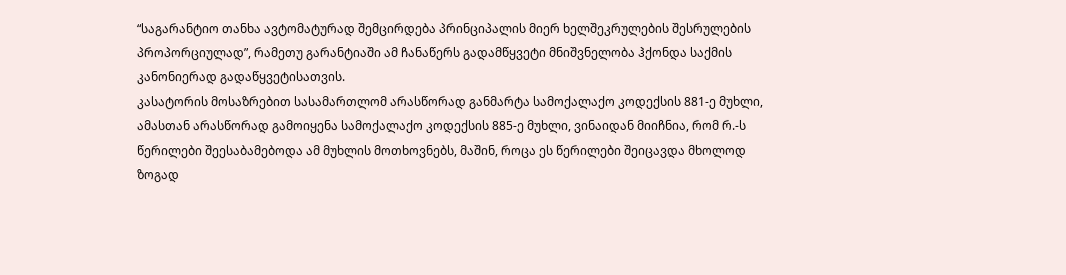“საგარანტიო თანხა ავტომატურად შემცირდება პრინციპალის მიერ ხელშეკრულების შესრულების პროპორციულად”, რამეთუ გარანტიაში ამ ჩანაწერს გადამწყვეტი მნიშვნელობა ჰქონდა საქმის კანონიერად გადაწყვეტისათვის.
კასატორის მოსაზრებით სასამართლომ არასწორად განმარტა სამოქალაქო კოდექსის 881-ე მუხლი, ამასთან არასწორად გამოიყენა სამოქალაქო კოდექსის 885-ე მუხლი, ვინაიდან მიიჩნია, რომ რ.-ს წერილები შეესაბამებოდა ამ მუხლის მოთხოვნებს, მაშინ, როცა ეს წერილები შეიცავდა მხოლოდ ზოგად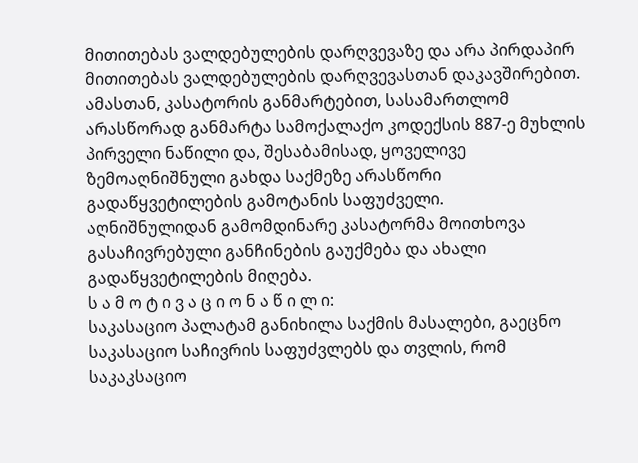მითითებას ვალდებულების დარღვევაზე და არა პირდაპირ მითითებას ვალდებულების დარღვევასთან დაკავშირებით.
ამასთან, კასატორის განმარტებით, სასამართლომ არასწორად განმარტა სამოქალაქო კოდექსის 887-ე მუხლის პირველი ნაწილი და, შესაბამისად, ყოველივე ზემოაღნიშნული გახდა საქმეზე არასწორი გადაწყვეტილების გამოტანის საფუძველი.
აღნიშნულიდან გამომდინარე კასატორმა მოითხოვა გასაჩივრებული განჩინების გაუქმება და ახალი გადაწყვეტილების მიღება.
ს ა მ ო ტ ი ვ ა ც ი ო ნ ა წ ი ლ ი:
საკასაციო პალატამ განიხილა საქმის მასალები, გაეცნო საკასაციო საჩივრის საფუძვლებს და თვლის, რომ საკაკსაციო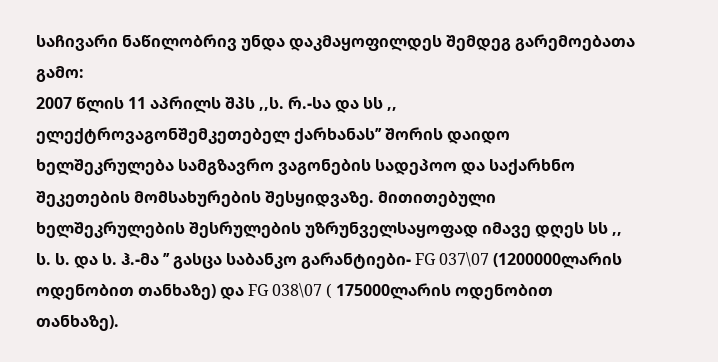საჩივარი ნაწილობრივ უნდა დაკმაყოფილდეს შემდეგ გარემოებათა გამო:
2007 წლის 11 აპრილს შპს ,,ს. რ.-სა და სს ,, ელექტროვაგონშემკეთებელ ქარხანას’’ შორის დაიდო ხელშეკრულება სამგზავრო ვაგონების სადეპოო და საქარხნო შეკეთების მომსახურების შესყიდვაზე. მითითებული ხელშეკრულების შესრულების უზრუნველსაყოფად იმავე დღეს სს ,, ს. ს. და ს. ჰ.-მა ’’ გასცა საბანკო გარანტიები- FG 037\07 (1200000ლარის ოდენობით თანხაზე) და FG 038\07 ( 175000ლარის ოდენობით თანხაზე).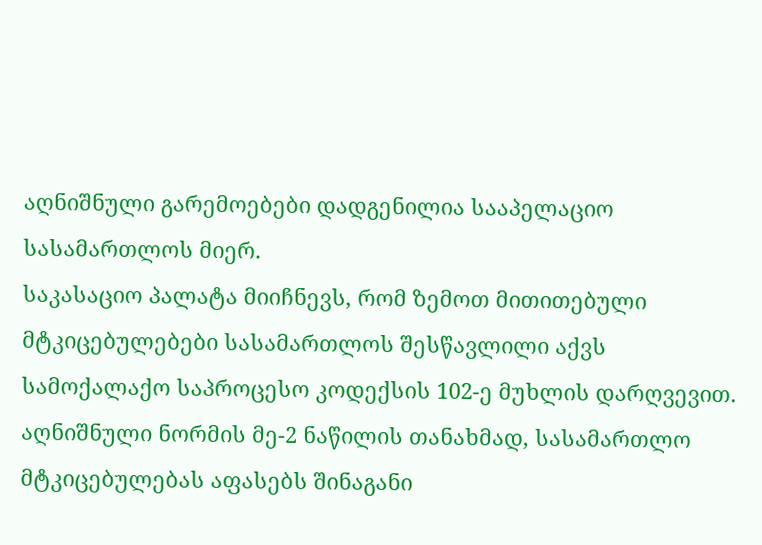აღნიშნული გარემოებები დადგენილია სააპელაციო სასამართლოს მიერ.
საკასაციო პალატა მიიჩნევს, რომ ზემოთ მითითებული მტკიცებულებები სასამართლოს შესწავლილი აქვს სამოქალაქო საპროცესო კოდექსის 102-ე მუხლის დარღვევით. აღნიშნული ნორმის მე-2 ნაწილის თანახმად, სასამართლო მტკიცებულებას აფასებს შინაგანი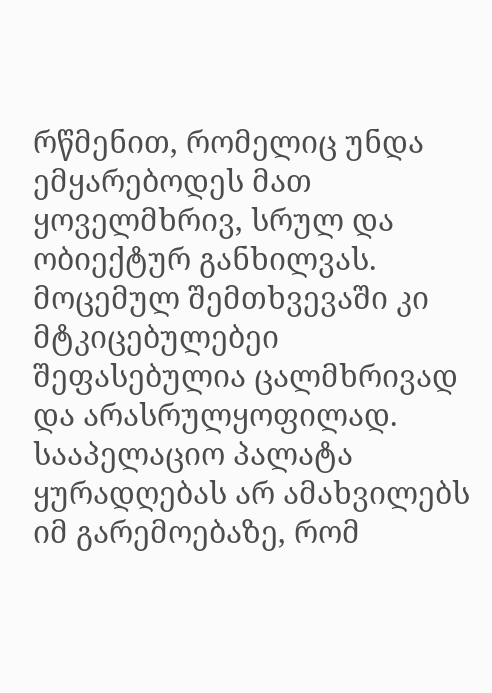რწმენით, რომელიც უნდა ემყარებოდეს მათ ყოველმხრივ, სრულ და ობიექტურ განხილვას. მოცემულ შემთხვევაში კი მტკიცებულებეი შეფასებულია ცალმხრივად და არასრულყოფილად. სააპელაციო პალატა ყურადღებას არ ამახვილებს იმ გარემოებაზე, რომ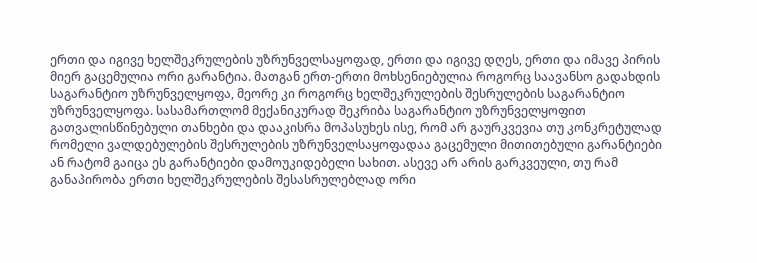ერთი და იგივე ხელშეკრულების უზრუნველსაყოფად, ერთი და იგივე დღეს, ერთი და იმავე პირის მიერ გაცემულია ორი გარანტია. მათგან ერთ-ერთი მოხსენიებულია როგორც საავანსო გადახდის საგარანტიო უზრუნველყოფა, მეორე კი როგორც ხელშეკრულების შესრულების საგარანტიო უზრუნველყოფა. სასამართლომ მექანიკურად შეკრიბა საგარანტიო უზრუნველყოფით გათვალისწინებული თანხები და დააკისრა მოპასუხეს ისე, რომ არ გაურკვევია თუ კონკრეტულად რომელი ვალდებულების შესრულების უზრუნველსაყოფადაა გაცემული მითითებული გარანტიები ან რატომ გაიცა ეს გარანტიები დამოუკიდებელი სახით. ასევე არ არის გარკვეული, თუ რამ განაპირობა ერთი ხელშეკრულების შესასრულებლად ორი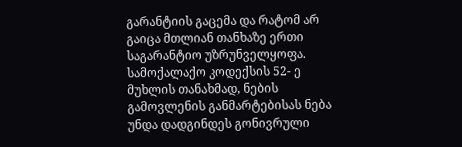გარანტიის გაცემა და რატომ არ გაიცა მთლიან თანხაზე ერთი საგარანტიო უზრუნველყოფა.
სამოქალაქო კოდექსის 52- ე მუხლის თანახმად, ნების გამოვლენის განმარტებისას ნება უნდა დადგინდეს გონივრული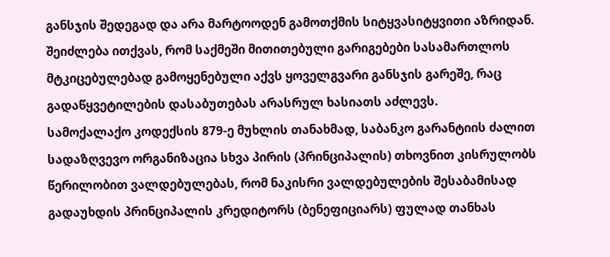განსჯის შედეგად და არა მარტოოდენ გამოთქმის სიტყვასიტყვითი აზრიდან. შეიძლება ითქვას, რომ საქმეში მითითებული გარიგებები სასამართლოს მტკიცებულებად გამოყენებული აქვს ყოველგვარი განსჯის გარეშე, რაც გადაწყვეტილების დასაბუთებას არასრულ ხასიათს აძლევს.
სამოქალაქო კოდექსის 879-ე მუხლის თანახმად, საბანკო გარანტიის ძალით სადაზღვევო ორგანიზაცია სხვა პირის (პრინციპალის) თხოვნით კისრულობს წერილობით ვალდებულებას, რომ ნაკისრი ვალდებულების შესაბამისად გადაუხდის პრინციპალის კრედიტორს (ბენეფიციარს) ფულად თანხას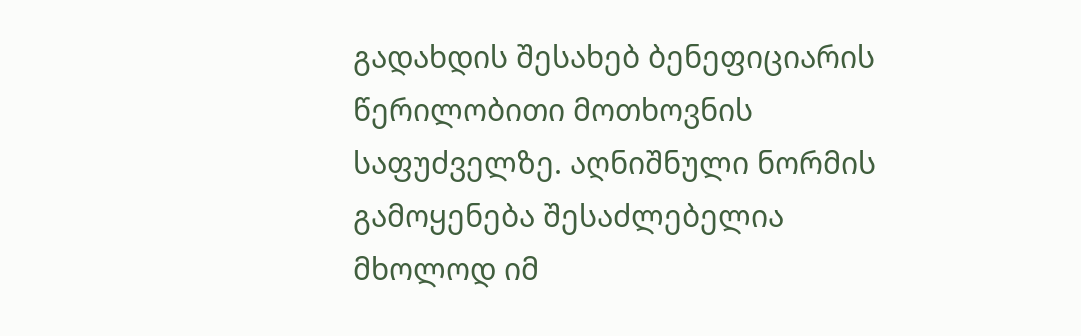გადახდის შესახებ ბენეფიციარის წერილობითი მოთხოვნის საფუძველზე. აღნიშნული ნორმის გამოყენება შესაძლებელია მხოლოდ იმ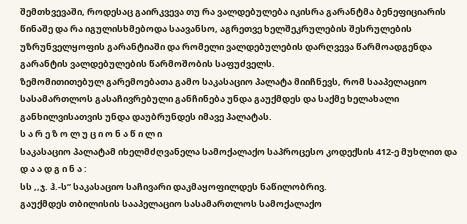შემთხვევაში, როდესაც გაირკვევა თუ რა ვალდებულება იკისრა გარანტმა ბენეფიციარის წინაშე და რა იგულისხმებოდა საავანსო, აგრეთვე ხელშეკრულების შესრულების უზრუნველყოფის გარანტიაში და რომელი ვალდებულების დარღვევა წარმოადგენდა გარანტის ვალდებულების წარმოშობის საფუძველს.
ზემომითითებულ გარემოებათა გამო საკასაციო პალატა მიიჩნევს, რომ სააპელაციო სასამართლოს გასაჩივრებული განჩინება უნდა გაუქმდეს და საქმე ხელახალი განხილვისათვის უნდა დაუბრუნდეს იმავე პალატას.
ს ა რ ე ზ ო ლ უ ც ი ო ნ ა წ ი ლ ი
საკასაციო პალატამ იხელმძღვანელა სამოქალაქო საპროცესო კოდექსის 412-ე მუხლით და
დ ა ა დ გ ი ნ ა :
სს ,,ჯ. ჰ.-ს” საკასაციო საჩივარი დაკმაყოფილდეს ნაწილობრივ.
გაუქმდეს თბილისის სააპელაციო სასამართლოს სამოქალაქო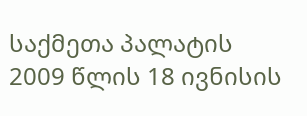საქმეთა პალატის 2009 წლის 18 ივნისის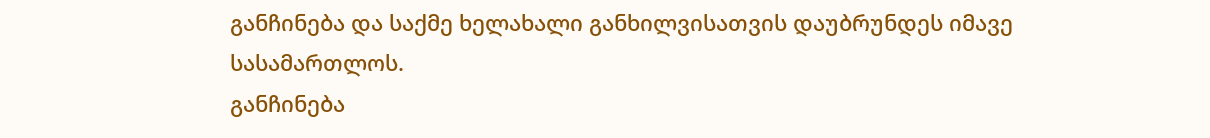განჩინება და საქმე ხელახალი განხილვისათვის დაუბრუნდეს იმავე სასამართლოს.
განჩინება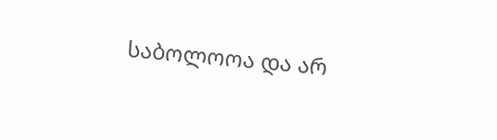საბოლოოა და არ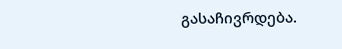გასაჩივრდება.